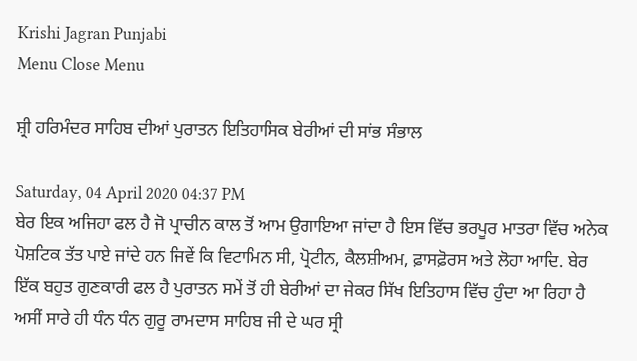Krishi Jagran Punjabi
Menu Close Menu

ਸ਼੍ਰੀ ਹਰਿਮੰਦਰ ਸਾਹਿਬ ਦੀਆਂ ਪੁਰਾਤਨ ਇਤਿਹਾਸਿਕ ਬੇਰੀਆਂ ਦੀ ਸਾਂਭ ਸੰਭਾਲ

Saturday, 04 April 2020 04:37 PM
ਬੇਰ ਇਕ ਅਜਿਹਾ ਫਲ ਹੈ ਜੋ ਪ੍ਰਾਚੀਨ ਕਾਲ ਤੋਂ ਆਮ ਉਗਾਇਆ ਜਾਂਦਾ ਹੈ ਇਸ ਵਿੱਚ ਭਰਪੂਰ ਮਾਤਰਾ ਵਿੱਚ ਅਨੇਕ ਪੋਸ਼ਟਿਕ ਤੱਤ ਪਾਏ ਜਾਂਦੇ ਹਨ ਜਿਵੇਂ ਕਿ ਵਿਟਾਮਿਨ ਸੀ, ਪ੍ਰੋਟੀਨ, ਕੈਲਸ਼ੀਅਮ, ਫ਼ਾਸਫ਼ੋਰਸ ਅਤੇ ਲੋਹਾ ਆਦਿ. ਬੇਰ ਇੱਕ ਬਹੁਤ ਗੁਣਕਾਰੀ ਫਲ ਹੈ ਪੁਰਾਤਨ ਸਮੇਂ ਤੋਂ ਹੀ ਬੇਰੀਆਂ ਦਾ ਜੇਕਰ ਸਿੱਖ ਇਤਿਹਾਸ ਵਿੱਚ ਹੁੰਦਾ ਆ ਰਿਹਾ ਹੈ ਅਸੀਂ ਸਾਰੇ ਹੀ ਧੰਨ ਧੰਨ ਗੁਰੂ ਰਾਮਦਾਸ ਸਾਹਿਬ ਜੀ ਦੇ ਘਰ ਸ੍ਰੀ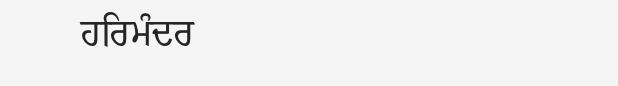ਹਰਿਮੰਦਰ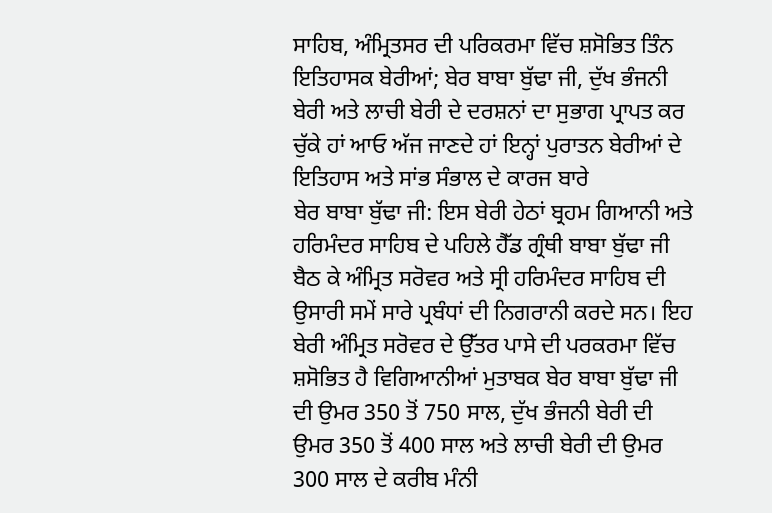ਸਾਹਿਬ, ਅੰਮ੍ਰਿਤਸਰ ਦੀ ਪਰਿਕਰਮਾ ਵਿੱਚ ਸ਼ਸੋਭਿਤ ਤਿੰਨ ਇਤਿਹਾਸਕ ਬੇਰੀਆਂ; ਬੇਰ ਬਾਬਾ ਬੁੱਢਾ ਜੀ, ਦੁੱਖ ਭੰਜਨੀ ਬੇਰੀ ਅਤੇ ਲਾਚੀ ਬੇਰੀ ਦੇ ਦਰਸ਼ਨਾਂ ਦਾ ਸੁਭਾਗ ਪ੍ਰਾਪਤ ਕਰ ਚੁੱਕੇ ਹਾਂ ਆਓ ਅੱਜ ਜਾਣਦੇ ਹਾਂ ਇਨ੍ਹਾਂ ਪੁਰਾਤਨ ਬੇਰੀਆਂ ਦੇ ਇਤਿਹਾਸ ਅਤੇ ਸਾਂਭ ਸੰਭਾਲ ਦੇ ਕਾਰਜ ਬਾਰੇ
ਬੇਰ ਬਾਬਾ ਬੁੱਢਾ ਜੀ: ਇਸ ਬੇਰੀ ਹੇਠਾਂ ਬ੍ਰਹਮ ਗਿਆਨੀ ਅਤੇ ਹਰਿਮੰਦਰ ਸਾਹਿਬ ਦੇ ਪਹਿਲੇ ਹੈੱਡ ਗ੍ਰੰਥੀ ਬਾਬਾ ਬੁੱਢਾ ਜੀ ਬੈਠ ਕੇ ਅੰਮ੍ਰਿਤ ਸਰੋਵਰ ਅਤੇ ਸ੍ਰੀ ਹਰਿਮੰਦਰ ਸਾਹਿਬ ਦੀ ਉਸਾਰੀ ਸਮੇਂ ਸਾਰੇ ਪ੍ਰਬੰਧਾਂ ਦੀ ਨਿਗਰਾਨੀ ਕਰਦੇ ਸਨ। ਇਹ ਬੇਰੀ ਅੰਮ੍ਰਿਤ ਸਰੋਵਰ ਦੇ ਉੱਤਰ ਪਾਸੇ ਦੀ ਪਰਕਰਮਾ ਵਿੱਚ ਸ਼ਸੋਭਿਤ ਹੈ ਵਿਗਿਆਨੀਆਂ ਮੁਤਾਬਕ ਬੇਰ ਬਾਬਾ ਬੁੱਢਾ ਜੀ ਦੀ ਉਮਰ 350 ਤੋਂ 750 ਸਾਲ, ਦੁੱਖ ਭੰਜਨੀ ਬੇਰੀ ਦੀ ਉਮਰ 350 ਤੋਂ 400 ਸਾਲ ਅਤੇ ਲਾਚੀ ਬੇਰੀ ਦੀ ਉਮਰ 300 ਸਾਲ ਦੇ ਕਰੀਬ ਮੰਨੀ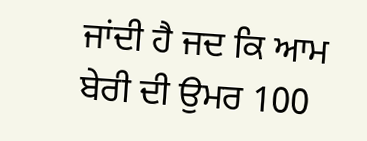ਜਾਂਦੀ ਹੈ ਜਦ ਕਿ ਆਮ ਬੇਰੀ ਦੀ ਉਮਰ 100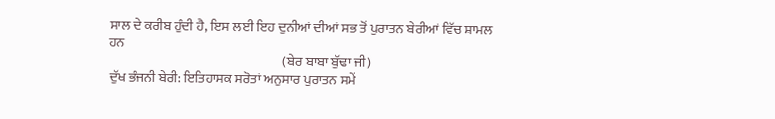ਸਾਲ ਦੇ ਕਰੀਬ ਹੁੰਦੀ ਹੈ, ਇਸ ਲਈ ਇਹ ਦੁਨੀਆਂ ਦੀਆਂ ਸਭ ਤੋਂ ਪੁਰਾਤਨ ਬੇਰੀਆਂ ਵਿੱਚ ਸ਼ਾਮਲ ਹਨ
                                                                 (ਬੇਰ ਬਾਬਾ ਬੁੱਢਾ ਜੀ)
ਦੁੱਖ ਭੰਜਨੀ ਬੇਰੀ: ਇਤਿਹਾਸਕ ਸਰੋਤਾਂ ਅਨੁਸਾਰ ਪੁਰਾਤਨ ਸਮੇਂ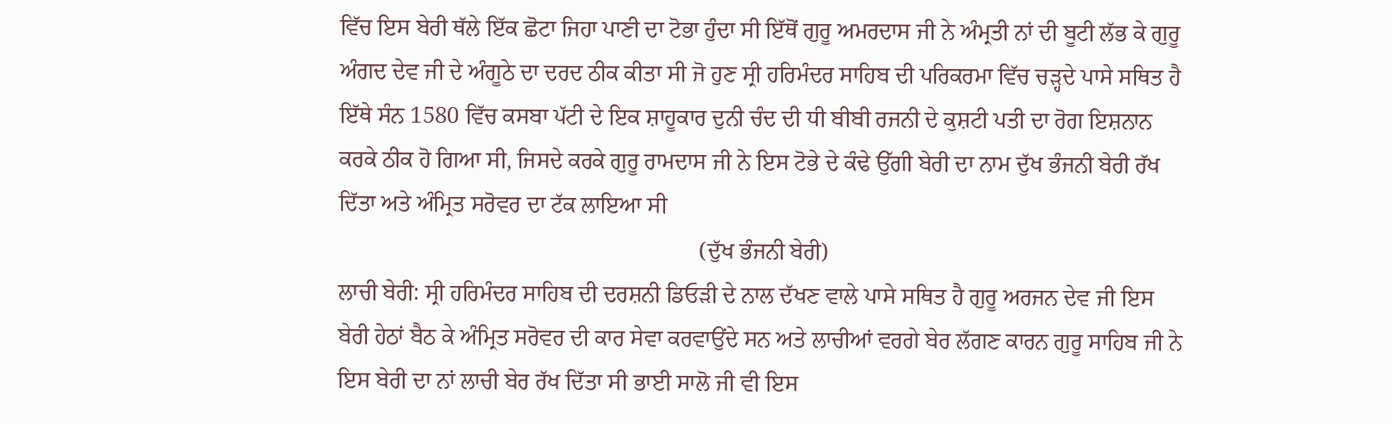ਵਿੱਚ ਇਸ ਬੇਰੀ ਥੱਲੇ ਇੱਕ ਛੋਟਾ ਜਿਹਾ ਪਾਣੀ ਦਾ ਟੋਭਾ ਹੁੰਦਾ ਸੀ ਇੱਥੋਂ ਗੁਰੂ ਅਮਰਦਾਸ ਜੀ ਨੇ ਅੰਮ੍ਰਤੀ ਨਾਂ ਦੀ ਬੂਟੀ ਲੱਭ ਕੇ ਗੁਰੂ ਅੰਗਦ ਦੇਵ ਜੀ ਦੇ ਅੰਗੂਠੇ ਦਾ ਦਰਦ ਠੀਕ ਕੀਤਾ ਸੀ ਜੋ ਹੁਣ ਸ੍ਰੀ ਹਰਿਮੰਦਰ ਸਾਹਿਬ ਦੀ ਪਰਿਕਰਮਾ ਵਿੱਚ ਚੜ੍ਹਦੇ ਪਾਸੇ ਸਥਿਤ ਹੈ ਇੱਥੇ ਸੰਨ 1580 ਵਿੱਚ ਕਸਬਾ ਪੱਟੀ ਦੇ ਇਕ ਸ਼ਾਹੂਕਾਰ ਦੁਨੀ ਚੰਦ ਦੀ ਧੀ ਬੀਬੀ ਰਜਨੀ ਦੇ ਕੁਸ਼ਟੀ ਪਤੀ ਦਾ ਰੋਗ ਇਸ਼ਨਾਨ ਕਰਕੇ ਠੀਕ ਹੋ ਗਿਆ ਸੀ, ਜਿਸਦੇ ਕਰਕੇ ਗੁਰੂ ਰਾਮਦਾਸ ਜੀ ਨੇ ਇਸ ਟੋਭੇ ਦੇ ਕੰਢੇ ਉੱਗੀ ਬੇਰੀ ਦਾ ਨਾਮ ਦੁੱਖ ਭੰਜਨੀ ਬੇਰੀ ਰੱਖ ਦਿੱਤਾ ਅਤੇ ਅੰਮ੍ਰਿਤ ਸਰੋਵਰ ਦਾ ਟੱਕ ਲਾਇਆ ਸੀ
                                                               (ਦੁੱਖ ਭੰਜਨੀ ਬੇਰੀ)
ਲਾਚੀ ਬੇਰੀ: ਸ੍ਰੀ ਹਰਿਮੰਦਰ ਸਾਹਿਬ ਦੀ ਦਰਸ਼ਨੀ ਡਿਓੜੀ ਦੇ ਨਾਲ ਦੱਖਣ ਵਾਲੇ ਪਾਸੇ ਸਥਿਤ ਹੈ ਗੁਰੂ ਅਰਜਨ ਦੇਵ ਜੀ ਇਸ ਬੇਰੀ ਹੇਠਾਂ ਬੈਠ ਕੇ ਅੰਮ੍ਰਿਤ ਸਰੋਵਰ ਦੀ ਕਾਰ ਸੇਵਾ ਕਰਵਾਉਂਦੇ ਸਨ ਅਤੇ ਲਾਚੀਆਂ ਵਰਗੇ ਬੇਰ ਲੱਗਣ ਕਾਰਨ ਗੁਰੂ ਸਾਹਿਬ ਜੀ ਨੇ ਇਸ ਬੇਰੀ ਦਾ ਨਾਂ ਲਾਚੀ ਬੇਰ ਰੱਖ ਦਿੱਤਾ ਸੀ ਭਾਈ ਸਾਲੋ ਜੀ ਵੀ ਇਸ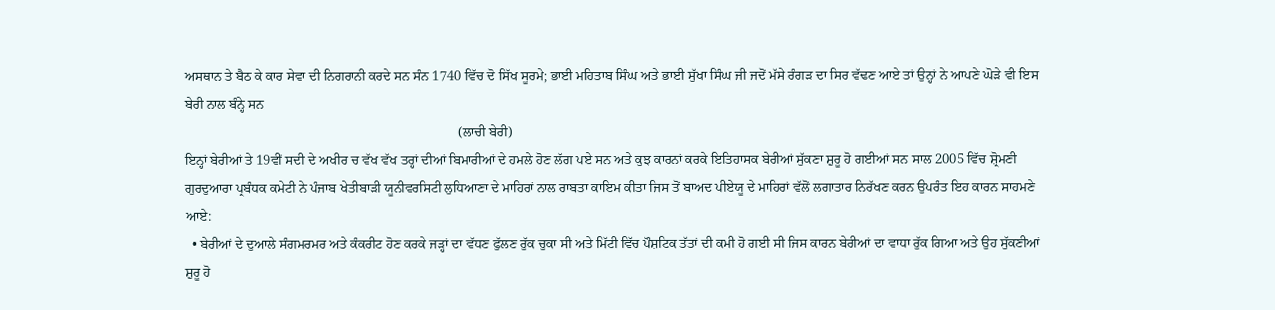ਅਸਥਾਨ ਤੇ ਬੈਠ ਕੇ ਕਾਰ ਸੇਵਾ ਦੀ ਨਿਗਰਾਨੀ ਕਰਦੇ ਸਨ ਸੰਨ 1740 ਵਿੱਚ ਦੋ ਸਿੱਖ ਸੂਰਮੇ; ਭਾਈ ਮਹਿਤਾਬ ਸਿੰਘ ਅਤੇ ਭਾਈ ਸੁੱਖਾ ਸਿੰਘ ਜੀ ਜਦੋਂ ਮੱਸੇ ਰੰਗੜ ਦਾ ਸਿਰ ਵੱਢਣ ਆਏ ਤਾਂ ਉਨ੍ਹਾਂ ਨੇ ਆਪਣੇ ਘੋੜੇ ਵੀ ਇਸ ਬੇਰੀ ਨਾਲ ਬੰਨ੍ਹੇ ਸਨ
                                                                                 (ਲਾਚੀ ਬੇਰੀ)
ਇਨ੍ਹਾਂ ਬੇਰੀਆਂ ਤੇ 19ਵੀਂ ਸਦੀ ਦੇ ਅਖੀਰ ਚ ਵੱਖ ਵੱਖ ਤਰ੍ਹਾਂ ਦੀਆਂ ਬਿਮਾਰੀਆਂ ਦੇ ਹਮਲੇ ਹੋਣ ਲੱਗ ਪਏ ਸਨ ਅਤੇ ਕੁਝ ਕਾਰਨਾਂ ਕਰਕੇ ਇਤਿਹਾਸਕ ਬੇਰੀਆਂ ਸੁੱਕਣਾ ਸ਼ੁਰੂ ਹੋ ਗਈਆਂ ਸਨ ਸਾਲ 2005 ਵਿੱਚ ਸ਼੍ਰੋਮਣੀ ਗੁਰਦੁਆਰਾ ਪ੍ਰਬੰਧਕ ਕਮੇਟੀ ਨੇ ਪੰਜਾਬ ਖੇਤੀਬਾੜੀ ਯੂਨੀਵਰਸਿਟੀ ਲੁਧਿਆਣਾ ਦੇ ਮਾਹਿਰਾਂ ਨਾਲ ਰਾਬਤਾ ਕਾਇਮ ਕੀਤਾ ਜਿਸ ਤੋਂ ਬਾਅਦ ਪੀਏਯੂ ਦੇ ਮਾਹਿਰਾਂ ਵੱਲੋਂ ਲਗਾਤਾਰ ਨਿਰੱਖਣ ਕਰਨ ਉਪਰੰਤ ਇਹ ਕਾਰਨ ਸਾਹਮਣੇ ਆਏ:
  • ਬੇਰੀਆਂ ਦੇ ਦੁਆਲੇ ਸੰਗਮਰਮਰ ਅਤੇ ਕੰਕਰੀਟ ਹੋਣ ਕਰਕੇ ਜੜ੍ਹਾਂ ਦਾ ਵੱਧਣ ਫੁੱਲਣ ਰੁੱਕ ਚੁਕਾ ਸੀ ਅਤੇ ਮਿੱਟੀ ਵਿੱਚ ਪੌਸ਼ਟਿਕ ਤੱਤਾਂ ਦੀ ਕਮੀ ਹੋ ਗਈ ਸੀ ਜਿਸ ਕਾਰਨ ਬੇਰੀਆਂ ਦਾ ਵਾਧਾ ਰੁੱਕ ਗਿਆ ਅਤੇ ਉਹ ਸੁੱਕਣੀਆਂ ਸ਼ੁਰੂ ਹੋ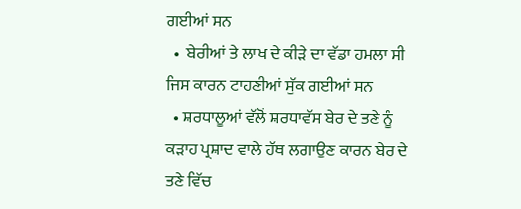ਗਈਆਂ ਸਨ
  •  ਬੇਰੀਆਂ ਤੇ ਲਾਖ ਦੇ ਕੀੜੇ ਦਾ ਵੱਡਾ ਹਮਲਾ ਸੀ ਜਿਸ ਕਾਰਨ ਟਾਹਣੀਆਂ ਸੁੱਕ ਗਈਆਂ ਸਨ
  • ਸ਼ਰਧਾਲੂਆਂ ਵੱਲੋਂ ਸ਼ਰਧਾਵੱਸ ਬੇਰ ਦੇ ਤਣੇ ਨੂੰ ਕੜਾਹ ਪ੍ਰਸ਼ਾਦ ਵਾਲੇ ਹੱਥ ਲਗਾਉਣ ਕਾਰਨ ਬੇਰ ਦੇ ਤਣੇ ਵਿੱਚ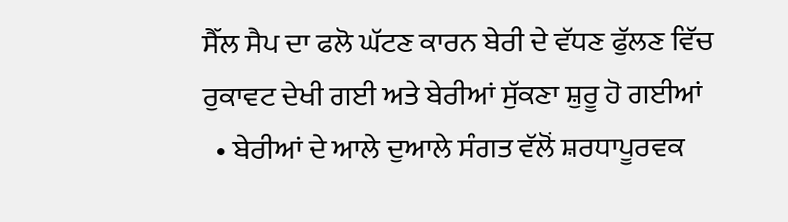ਸੈੱਲ ਸੈਪ ਦਾ ਫਲੋ ਘੱਟਣ ਕਾਰਨ ਬੇਰੀ ਦੇ ਵੱਧਣ ਫੁੱਲਣ ਵਿੱਚ ਰੁਕਾਵਟ ਦੇਖੀ ਗਈ ਅਤੇ ਬੇਰੀਆਂ ਸੁੱਕਣਾ ਸ਼ੁਰੂ ਹੋ ਗਈਆਂ
  • ਬੇਰੀਆਂ ਦੇ ਆਲੇ ਦੁਆਲੇ ਸੰਗਤ ਵੱਲੋਂ ਸ਼ਰਧਾਪੂਰਵਕ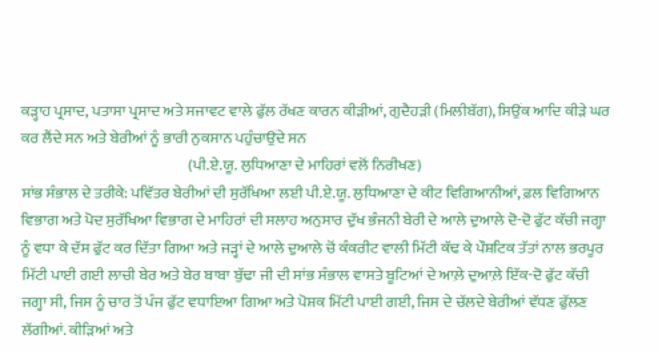ਕੜ੍ਹਾਹ ਪ੍ਰਸਾਦ, ਪਤਾਸਾ ਪ੍ਰਸਾਦ ਅਤੇ ਸਜਾਵਟ ਵਾਲੇ ਫੁੱਲ ਰੱਖਣ ਕਾਰਨ ਕੀੜੀਆਂ, ਗੁਦੈਹੜੀ (ਮਿਲੀਬੱਗ), ਸਿਉਂਕ ਆਦਿ ਕੀੜੇ ਘਰ ਕਰ ਲੈਂਦੇ ਸਨ ਅਤੇ ਬੇਰੀਆਂ ਨੂੰ ਭਾਰੀ ਨੁਕਸਾਨ ਪਹੁੰਚਾਉਂਦੇ ਸਨ
                                                       (ਪੀ.ਏ.ਯੂ. ਲੁਧਿਆਣਾ ਦੇ ਮਾਹਿਰਾਂ ਵਲੋਂ ਨਿਰੀਖਣ)
ਸਾਂਭ ਸੰਭਾਲ ਦੇ ਤਰੀਕੇ: ਪਵਿੱਤਰ ਬੇਰੀਆਂ ਦੀ ਸੁਰੱਖਿਆ ਲਈ ਪੀ.ਏ.ਯੂ. ਲੁਧਿਆਣਾ ਦੇ ਕੀਟ ਵਿਗਿਆਨੀਆਂ, ਫ਼ਲ ਵਿਗਿਆਨ ਵਿਭਾਗ ਅਤੇ ਪੋਦ ਸੁਰੱਖਿਆ ਵਿਭਾਗ ਦੇ ਮਾਹਿਰਾਂ ਦੀ ਸਲਾਹ ਅਨੁਸਾਰ ਦੁੱਖ ਭੰਜਨੀ ਬੇਰੀ ਦੇ ਆਲੇ ਦੁਆਲੇ ਦੋ-ਦੋ ਫੁੱਟ ਕੱਚੀ ਜਗ੍ਹਾ ਨੂੰ ਵਧਾ ਕੇ ਦੱਸ ਫੁੱਟ ਕਰ ਦਿੱਤਾ ਗਿਆ ਅਤੇ ਜੜ੍ਹਾਂ ਦੇ ਆਲੇ ਦੁਆਲੇ ਚੋਂ ਕੰਕਰੀਟ ਵਾਲੀ ਮਿੱਟੀ ਕੱਢ ਕੇ ਪੌਸ਼ਟਿਕ ਤੱਤਾਂ ਨਾਲ ਭਰਪੂਰ ਮਿੱਟੀ ਪਾਈ ਗਈ ਲਾਚੀ ਬੇਰ ਅਤੇ ਬੇਰ ਬਾਬਾ ਬੁੱਢਾ ਜੀ ਦੀ ਸਾਂਭ ਸੰਭਾਲ ਵਾਸਤੇ ਬੂਟਿਆਂ ਦੇ ਆਲ਼ੇ ਦੁਆਲ਼ੇ ਇੱਕ-ਦੋ ਫੁੱਟ ਕੱਚੀ ਜਗ੍ਹਾ ਸੀ, ਜਿਸ ਨੂੰ ਚਾਰ ਤੋਂ ਪੰਜ ਫੁੱਟ ਵਧਾਇਆ ਗਿਆ ਅਤੇ ਪੋਸ਼ਕ ਮਿੱਟੀ ਪਾਈ ਗਈ, ਜਿਸ ਦੇ ਚੱਲਦੇ ਬੇਰੀਆਂ ਵੱਧਣ ਫੁੱਲਣ ਲੱਗੀਆਂ. ਕੀੜਿਆਂ ਅਤੇ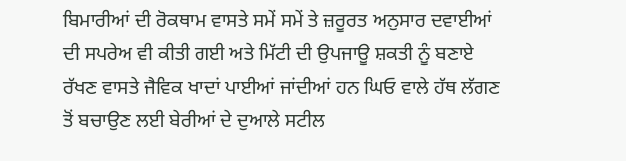ਬਿਮਾਰੀਆਂ ਦੀ ਰੋਕਥਾਮ ਵਾਸਤੇ ਸਮੇਂ ਸਮੇਂ ਤੇ ਜ਼ਰੂਰਤ ਅਨੁਸਾਰ ਦਵਾਈਆਂ ਦੀ ਸਪਰੇਅ ਵੀ ਕੀਤੀ ਗਈ ਅਤੇ ਮਿੱਟੀ ਦੀ ਉਪਜਾਊ ਸ਼ਕਤੀ ਨੂੰ ਬਣਾਏ ਰੱਖਣ ਵਾਸਤੇ ਜੈਵਿਕ ਖਾਦਾਂ ਪਾਈਆਂ ਜਾਂਦੀਆਂ ਹਨ ਘਿਓ ਵਾਲੇ ਹੱਥ ਲੱਗਣ ਤੋਂ ਬਚਾਉਣ ਲਈ ਬੇਰੀਆਂ ਦੇ ਦੁਆਲੇ ਸਟੀਲ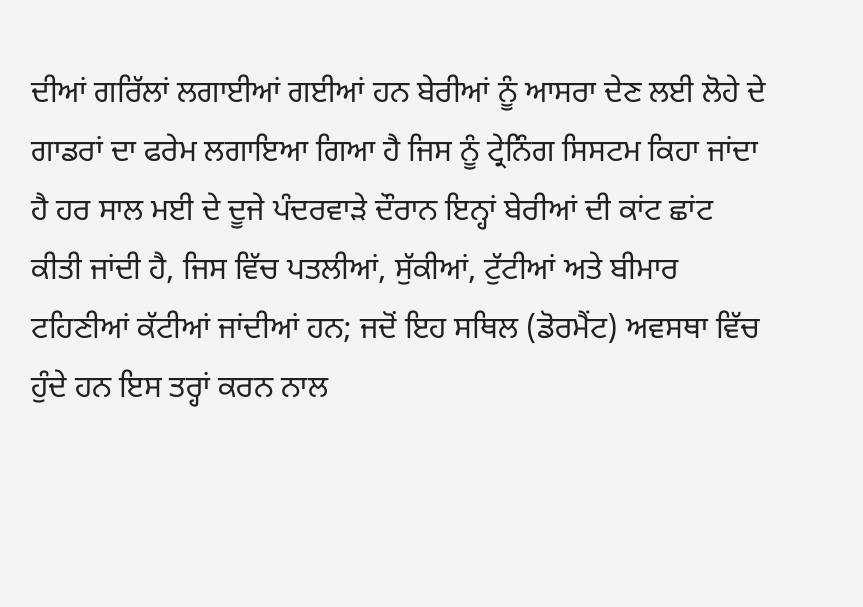ਦੀਆਂ ਗਰਿੱਲਾਂ ਲਗਾਈਆਂ ਗਈਆਂ ਹਨ ਬੇਰੀਆਂ ਨੂੰ ਆਸਰਾ ਦੇਣ ਲਈ ਲੋਹੇ ਦੇ ਗਾਡਰਾਂ ਦਾ ਫਰੇਮ ਲਗਾਇਆ ਗਿਆ ਹੈ ਜਿਸ ਨੂੰ ਟ੍ਰੇਨਿੰਗ ਸਿਸਟਮ ਕਿਹਾ ਜਾਂਦਾ ਹੈ ਹਰ ਸਾਲ ਮਈ ਦੇ ਦੂਜੇ ਪੰਦਰਵਾੜੇ ਦੌਰਾਨ ਇਨ੍ਹਾਂ ਬੇਰੀਆਂ ਦੀ ਕਾਂਟ ਛਾਂਟ ਕੀਤੀ ਜਾਂਦੀ ਹੈ, ਜਿਸ ਵਿੱਚ ਪਤਲੀਆਂ, ਸੁੱਕੀਆਂ, ਟੁੱਟੀਆਂ ਅਤੇ ਬੀਮਾਰ ਟਹਿਣੀਆਂ ਕੱਟੀਆਂ ਜਾਂਦੀਆਂ ਹਨ; ਜਦੋਂ ਇਹ ਸਥਿਲ (ਡੋਰਮੈਂਟ) ਅਵਸਥਾ ਵਿੱਚ ਹੁੰਦੇ ਹਨ ਇਸ ਤਰ੍ਹਾਂ ਕਰਨ ਨਾਲ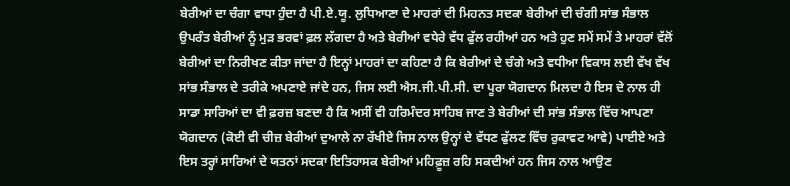ਬੇਰੀਆਂ ਦਾ ਚੰਗਾ ਵਾਧਾ ਹੁੰਦਾ ਹੈ ਪੀ.ਏ.ਯੂ. ਲੁਧਿਆਣਾ ਦੇ ਮਾਹਰਾਂ ਦੀ ਮਿਹਨਤ ਸਦਕਾ ਬੇਰੀਆਂ ਦੀ ਚੰਗੀ ਸਾਂਭ ਸੰਭਾਲ ਉਪਰੰਤ ਬੇਰੀਆਂ ਨੂੰ ਮੁੜ ਭਰਵਾਂ ਫ਼ਲ ਲੱਗਦਾ ਹੈ ਅਤੇ ਬੇਰੀਆਂ ਵਧੇਰੇ ਵੱਧ ਫੁੱਲ ਰਹੀਆਂ ਹਨ ਅਤੇ ਹੁਣ ਸਮੇਂ ਸਮੇਂ ਤੇ ਮਾਹਰਾਂ ਵੱਲੋਂ ਬੇਰੀਆਂ ਦਾ ਨਿਰੀਖਣ ਕੀਤਾ ਜਾਂਦਾ ਹੈ ਇਨ੍ਹਾਂ ਮਾਹਰਾਂ ਦਾ ਕਹਿਣਾ ਹੈ ਕਿ ਬੇਰੀਆਂ ਦੇ ਚੰਗੇ ਅਤੇ ਵਧੀਆ ਵਿਕਾਸ ਲਈ ਵੱਖ ਵੱਖ ਸਾਂਭ ਸੰਭਾਲ ਦੇ ਤਰੀਕੇ ਅਪਣਾਏ ਜਾਂਦੇ ਹਨ, ਜਿਸ ਲਈ ਐਸ.ਜੀ.ਪੀ.ਸੀ. ਦਾ ਪੂਰਾ ਯੋਗਦਾਨ ਮਿਲਦਾ ਹੈ ਇਸ ਦੇ ਨਾਲ ਹੀ ਸਾਡਾ ਸਾਰਿਆਂ ਦਾ ਵੀ ਫ਼ਰਜ਼ ਬਣਦਾ ਹੈ ਕਿ ਅਸੀਂ ਵੀ ਹਰਿਮੰਦਰ ਸਾਹਿਬ ਜਾਣ ਤੇ ਬੇਰੀਆਂ ਦੀ ਸਾਂਭ ਸੰਭਾਲ ਵਿੱਚ ਆਪਣਾ ਯੋਗਦਾਨ (ਕੋਈ ਵੀ ਚੀਜ਼ ਬੇਰੀਆਂ ਦੁਆਲੇ ਨਾ ਰੱਖੀਏ ਜਿਸ ਨਾਲ ਉਨ੍ਹਾਂ ਦੇ ਵੱਧਣ ਫੁੱਲਣ ਵਿੱਚ ਰੁਕਾਵਟ ਆਵੇ) ਪਾਈਏ ਅਤੇ ਇਸ ਤਰ੍ਹਾਂ ਸਾਰਿਆਂ ਦੇ ਯਤਨਾਂ ਸਦਕਾ ਇਤਿਹਾਸਕ ਬੇਰੀਆਂ ਮਹਿਫ਼ੂਜ਼ ਰਹਿ ਸਕਦੀਆਂ ਹਨ ਜਿਸ ਨਾਲ ਆਉਣ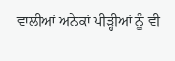ਵਾਲੀਆਂ ਅਨੇਕਾਂ ਪੀੜ੍ਹੀਆਂ ਨੂੰ ਵੀ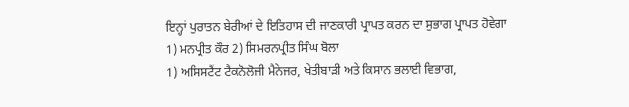ਇਨ੍ਹਾਂ ਪੁਰਾਤਨ ਬੇਰੀਆਂ ਦੇ ਇਤਿਹਾਸ ਦੀ ਜਾਣਕਾਰੀ ਪ੍ਰਾਪਤ ਕਰਨ ਦਾ ਸੁਭਾਗ ਪ੍ਰਾਪਤ ਹੋਵੇਗਾ
1) ਮਨਪ੍ਰੀਤ ਕੌਰ 2) ਸਿਮਰਨਪ੍ਰੀਤ ਸਿੰਘ ਬੋਲਾ
1) ਅਸਿਸਟੈਂਟ ਟੈਕਨੋਲੋਜੀ ਮੈਨੇਜਰ, ਖੇਤੀਬਾੜੀ ਅਤੇ ਕਿਸਾਨ ਭਲਾਈ ਵਿਭਾਗ,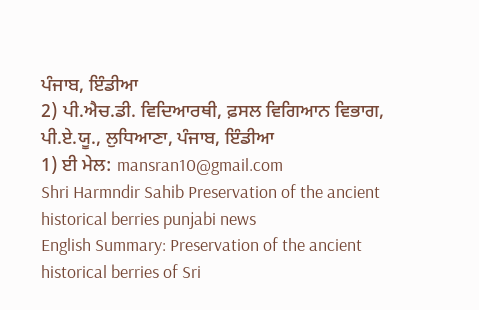ਪੰਜਾਬ, ਇੰਡੀਆ
2) ਪੀ.ਐਚ.ਡੀ. ਵਿਦਿਆਰਥੀ, ਫ਼ਸਲ ਵਿਗਿਆਨ ਵਿਭਾਗ, ਪੀ.ਏ.ਯੂ., ਲੁਧਿਆਣਾ, ਪੰਜਾਬ, ਇੰਡੀਆ
1) ਈ ਮੇਲ: mansran10@gmail.com
Shri Harmndir Sahib Preservation of the ancient historical berries punjabi news
English Summary: Preservation of the ancient historical berries of Sri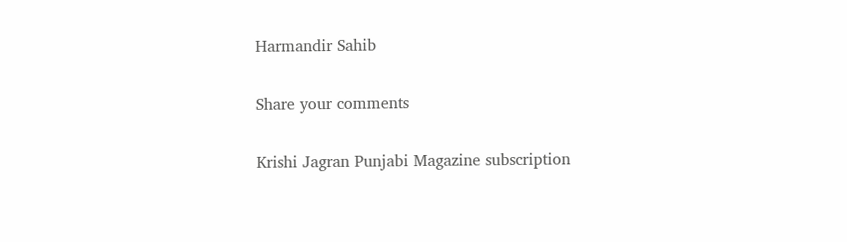Harmandir Sahib

Share your comments

Krishi Jagran Punjabi Magazine subscription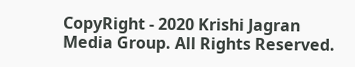CopyRight - 2020 Krishi Jagran Media Group. All Rights Reserved.